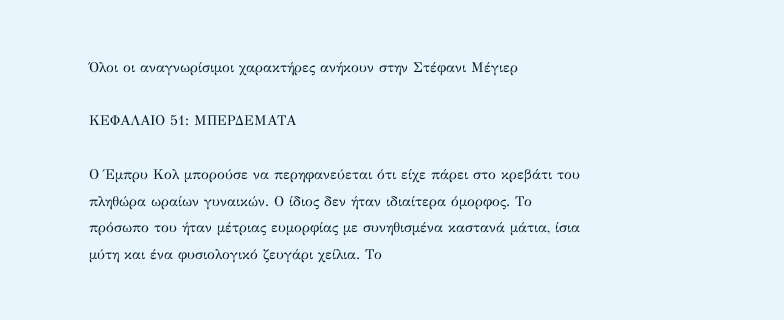Όλοι οι αναγνωρίσιμοι χαρακτήρες ανήκουν στην Στέφανι Μέγιερ

ΚΕΦΑΛΑΙΟ 51: ΜΠΕΡΔΕΜΑΤΑ

Ο Έμπρυ Κολ μπορούσε να περηφανεύεται ότι είχε πάρει στο κρεβάτι του πληθώρα ωραίων γυναικών. Ο ίδιος δεν ήταν ιδιαίτερα όμορφος. Το πρόσωπο του ήταν μέτριας ευμορφίας με συνηθισμένα καστανά μάτια, ίσια μύτη και ένα φυσιολογικό ζευγάρι χείλια. Το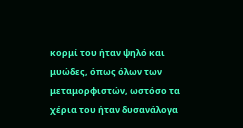κορμί του ήταν ψηλό και μυώδες, όπως όλων των μεταμορφιστών, ωστόσο τα χέρια του ήταν δυσανάλογα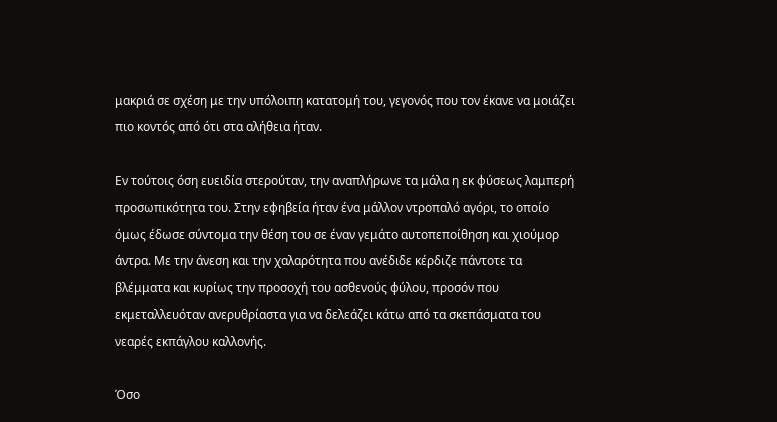μακριά σε σχέση με την υπόλοιπη κατατομή του, γεγονός που τον έκανε να μοιάζει πιο κοντός από ότι στα αλήθεια ήταν.

Εν τούτοις όση ευειδία στερούταν, την αναπλήρωνε τα μάλα η εκ φύσεως λαμπερή προσωπικότητα του. Στην εφηβεία ήταν ένα μάλλον ντροπαλό αγόρι, το οποίο όμως έδωσε σύντομα την θέση του σε έναν γεμάτο αυτοπεποίθηση και χιούμορ άντρα. Με την άνεση και την χαλαρότητα που ανέδιδε κέρδιζε πάντοτε τα βλέμματα και κυρίως την προσοχή του ασθενούς φύλου, προσόν που εκμεταλλευόταν ανερυθρίαστα για να δελεάζει κάτω από τα σκεπάσματα του νεαρές εκπάγλου καλλονής.

Όσο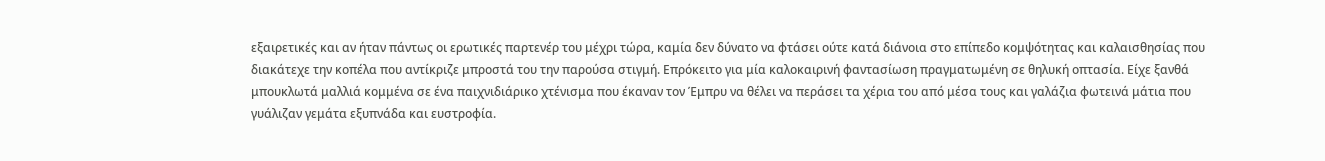εξαιρετικές και αν ήταν πάντως οι ερωτικές παρτενέρ του μέχρι τώρα, καμία δεν δύνατο να φτάσει ούτε κατά διάνοια στο επίπεδο κομψότητας και καλαισθησίας που διακάτεχε την κοπέλα που αντίκριζε μπροστά του την παρούσα στιγμή. Επρόκειτο για μία καλοκαιρινή φαντασίωση πραγματωμένη σε θηλυκή οπτασία. Είχε ξανθά μπουκλωτά μαλλιά κομμένα σε ένα παιχνιδιάρικο χτένισμα που έκαναν τον Έμπρυ να θέλει να περάσει τα χέρια του από μέσα τους και γαλάζια φωτεινά μάτια που γυάλιζαν γεμάτα εξυπνάδα και ευστροφία.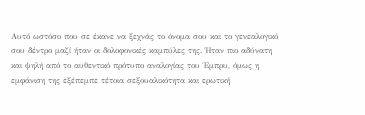Αυτό ωστόσο που σε έκανε να ξεχνάς το όνομα σου και το γενεαλογικό σου δέντρο μαζί ήταν οι δολοφονικές καμπύλες της. Ήταν πιο αδύνατη και ψηλή από το αυθεντικό πρότυπο αναλογίας του Έμπρυ, όμως η εμφάνιση της εξέπεμπε τέτοια σεξουαλικότητα και ερωτική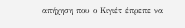απήχηση που ο Κιγιέτ έπρεπε να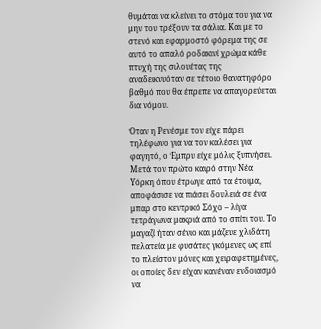θυμάται να κλείνει το στόμα του για να μην του τρέξουν τα σάλια. Και με το στενό και εφαρμοστό φόρεμα της σε αυτό το απαλό ροδακινί χρώμα κάθε πτυχή της σιλουέτας της αναδεικνυόταν σε τέτοιο θανατηφόρο βαθμό που θα έπρεπε να απαγορεύεται δια νόμου.

Όταν η Ρενέσμε τον είχε πάρει τηλέφωνο για να τον καλέσει για φαγητό, ο Έμπρυ είχε μόλις ξυπνήσει. Μετά τον πρώτο καιρό στην Νέα Υόρκη όπου έτρωγε από τα έτοιμα, αποφάσισε να πιάσει δουλειά σε ένα μπαρ στο κεντρικό Σόχο – λίγα τετράγωνα μακριά από το σπίτι του. Το μαγαζί ήταν σένιο και μάζευε χλιδάτη πελατεία με φυσάτες γκόμενες ως επί το πλείστον μόνες και χειραφετημένες, οι οποίες δεν είχαν κανέναν ενδοιασμό να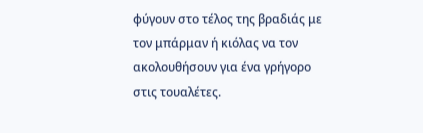φύγουν στο τέλος της βραδιάς με τον μπάρμαν ή κιόλας να τον ακολουθήσουν για ένα γρήγορο στις τουαλέτες.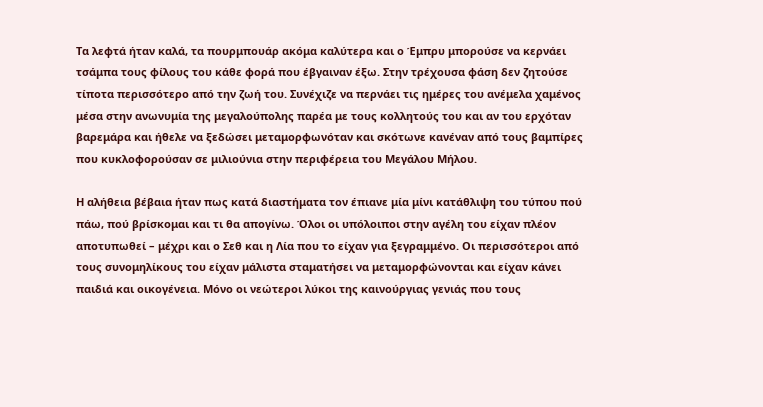Τα λεφτά ήταν καλά, τα πουρμπουάρ ακόμα καλύτερα και ο Έμπρυ μπορούσε να κερνάει τσάμπα τους φίλους του κάθε φορά που έβγαιναν έξω. Στην τρέχουσα φάση δεν ζητούσε τίποτα περισσότερο από την ζωή του. Συνέχιζε να περνάει τις ημέρες του ανέμελα χαμένος μέσα στην ανωνυμία της μεγαλούπολης παρέα με τους κολλητούς του και αν του ερχόταν βαρεμάρα και ήθελε να ξεδώσει μεταμορφωνόταν και σκότωνε κανέναν από τους βαμπίρες που κυκλοφορούσαν σε μιλιούνια στην περιφέρεια του Μεγάλου Μήλου.

Η αλήθεια βέβαια ήταν πως κατά διαστήματα τον έπιανε μία μίνι κατάθλιψη του τύπου πού πάω, πού βρίσκομαι και τι θα απογίνω. Όλοι οι υπόλοιποι στην αγέλη του είχαν πλέον αποτυπωθεί – μέχρι και ο Σεθ και η Λία που το είχαν για ξεγραμμένο. Οι περισσότεροι από τους συνομηλίκους του είχαν μάλιστα σταματήσει να μεταμορφώνονται και είχαν κάνει παιδιά και οικογένεια. Μόνο οι νεώτεροι λύκοι της καινούργιας γενιάς που τους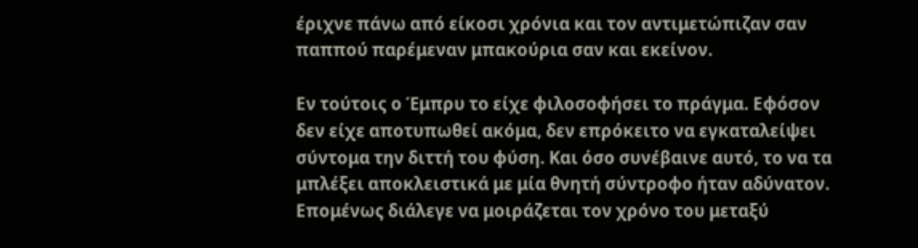έριχνε πάνω από είκοσι χρόνια και τον αντιμετώπιζαν σαν παππού παρέμεναν μπακούρια σαν και εκείνον.

Εν τούτοις ο Έμπρυ το είχε φιλοσοφήσει το πράγμα. Εφόσον δεν είχε αποτυπωθεί ακόμα, δεν επρόκειτο να εγκαταλείψει σύντομα την διττή του φύση. Και όσο συνέβαινε αυτό, το να τα μπλέξει αποκλειστικά με μία θνητή σύντροφο ήταν αδύνατον. Επομένως διάλεγε να μοιράζεται τον χρόνο του μεταξύ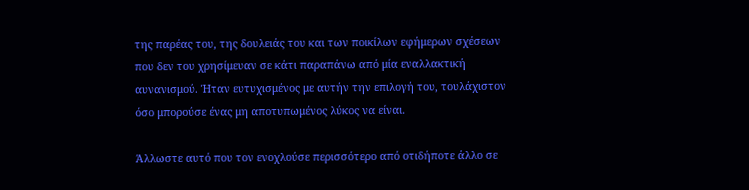της παρέας του, της δουλειάς του και των ποικίλων εφήμερων σχέσεων που δεν του χρησίμευαν σε κάτι παραπάνω από μία εναλλακτική αυνανισμού. Ήταν ευτυχισμένος με αυτήν την επιλογή του, τουλάχιστον όσο μπορούσε ένας μη αποτυπωμένος λύκος να είναι.

Άλλωστε αυτό που τον ενοχλούσε περισσότερο από οτιδήποτε άλλο σε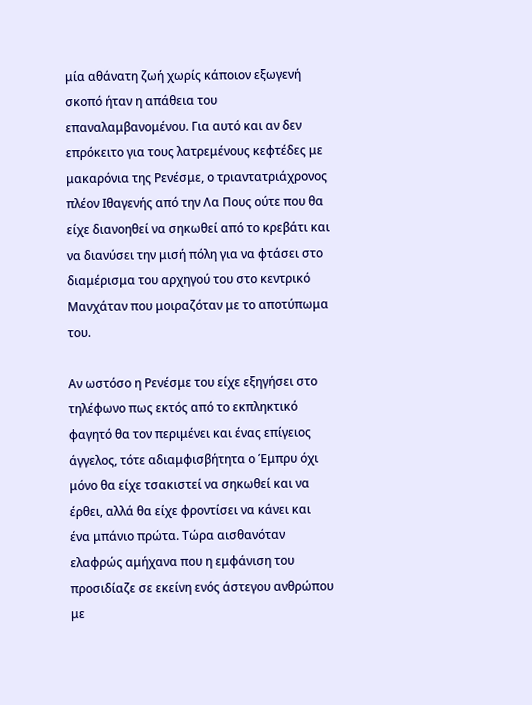μία αθάνατη ζωή χωρίς κάποιον εξωγενή σκοπό ήταν η απάθεια του επαναλαμβανομένου. Για αυτό και αν δεν επρόκειτο για τους λατρεμένους κεφτέδες με μακαρόνια της Ρενέσμε, ο τριαντατριάχρονος πλέον Ιθαγενής από την Λα Πους ούτε που θα είχε διανοηθεί να σηκωθεί από το κρεβάτι και να διανύσει την μισή πόλη για να φτάσει στο διαμέρισμα του αρχηγού του στο κεντρικό Μανχάταν που μοιραζόταν με το αποτύπωμα του.

Αν ωστόσο η Ρενέσμε του είχε εξηγήσει στο τηλέφωνο πως εκτός από το εκπληκτικό φαγητό θα τον περιμένει και ένας επίγειος άγγελος, τότε αδιαμφισβήτητα ο Έμπρυ όχι μόνο θα είχε τσακιστεί να σηκωθεί και να έρθει, αλλά θα είχε φροντίσει να κάνει και ένα μπάνιο πρώτα. Τώρα αισθανόταν ελαφρώς αμήχανα που η εμφάνιση του προσιδίαζε σε εκείνη ενός άστεγου ανθρώπου με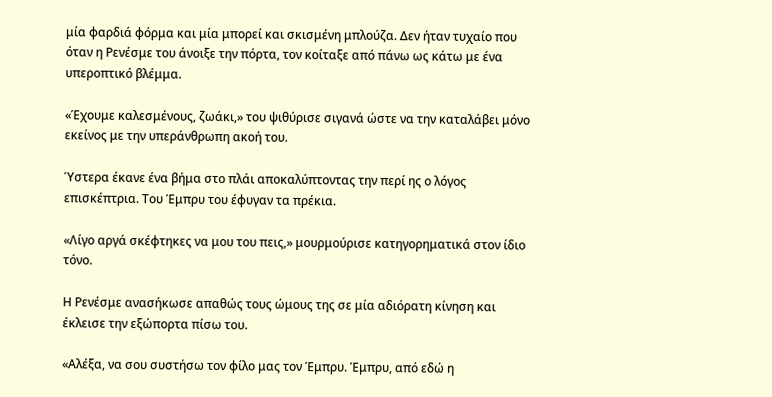μία φαρδιά φόρμα και μία μπορεί και σκισμένη μπλούζα. Δεν ήταν τυχαίο που όταν η Ρενέσμε του άνοιξε την πόρτα, τον κοίταξε από πάνω ως κάτω με ένα υπεροπτικό βλέμμα.

«Έχουμε καλεσμένους, ζωάκι,» του ψιθύρισε σιγανά ώστε να την καταλάβει μόνο εκείνος με την υπεράνθρωπη ακοή του.

Ύστερα έκανε ένα βήμα στο πλάι αποκαλύπτοντας την περί ης ο λόγος επισκέπτρια. Του Έμπρυ του έφυγαν τα πρέκια.

«Λίγο αργά σκέφτηκες να μου του πεις,» μουρμούρισε κατηγορηματικά στον ίδιο τόνο.

Η Ρενέσμε ανασήκωσε απαθώς τους ώμους της σε μία αδιόρατη κίνηση και έκλεισε την εξώπορτα πίσω του.

«Αλέξα, να σου συστήσω τον φίλο μας τον Έμπρυ. Έμπρυ, από εδώ η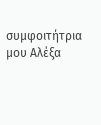συμφοιτήτρια μου Αλέξα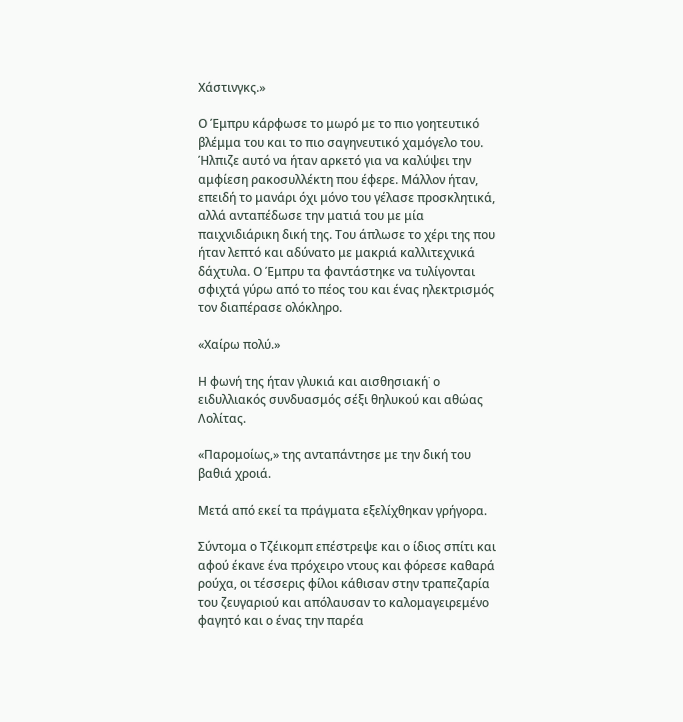Χάστινγκς.»

Ο Έμπρυ κάρφωσε το μωρό με το πιο γοητευτικό βλέμμα του και το πιο σαγηνευτικό χαμόγελο του. Ήλπιζε αυτό να ήταν αρκετό για να καλύψει την αμφίεση ρακοσυλλέκτη που έφερε. Μάλλον ήταν, επειδή το μανάρι όχι μόνο του γέλασε προσκλητικά, αλλά ανταπέδωσε την ματιά του με μία παιχνιδιάρικη δική της. Του άπλωσε το χέρι της που ήταν λεπτό και αδύνατο με μακριά καλλιτεχνικά δάχτυλα. Ο Έμπρυ τα φαντάστηκε να τυλίγονται σφιχτά γύρω από το πέος του και ένας ηλεκτρισμός τον διαπέρασε ολόκληρο.

«Χαίρω πολύ.»

Η φωνή της ήταν γλυκιά και αισθησιακή˙ ο ειδυλλιακός συνδυασμός σέξι θηλυκού και αθώας Λολίτας.

«Παρομοίως,» της ανταπάντησε με την δική του βαθιά χροιά.

Μετά από εκεί τα πράγματα εξελίχθηκαν γρήγορα.

Σύντομα ο Τζέικομπ επέστρεψε και ο ίδιος σπίτι και αφού έκανε ένα πρόχειρο ντους και φόρεσε καθαρά ρούχα, οι τέσσερις φίλοι κάθισαν στην τραπεζαρία του ζευγαριού και απόλαυσαν το καλομαγειρεμένο φαγητό και ο ένας την παρέα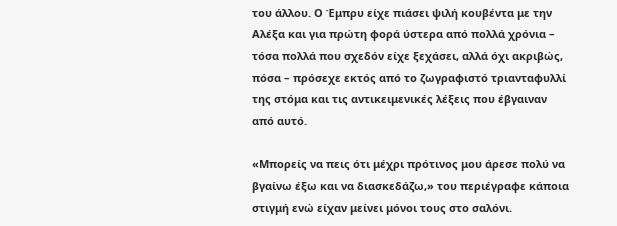του άλλου. Ο Έμπρυ είχε πιάσει ψιλή κουβέντα με την Αλέξα και για πρώτη φορά ύστερα από πολλά χρόνια – τόσα πολλά που σχεδόν είχε ξεχάσει, αλλά όχι ακριβώς, πόσα – πρόσεχε εκτός από το ζωγραφιστό τριανταφυλλί της στόμα και τις αντικειμενικές λέξεις που έβγαιναν από αυτό.

«Μπορείς να πεις ότι μέχρι πρότινος μου άρεσε πολύ να βγαίνω έξω και να διασκεδάζω,» του περιέγραφε κάποια στιγμή ενώ είχαν μείνει μόνοι τους στο σαλόνι.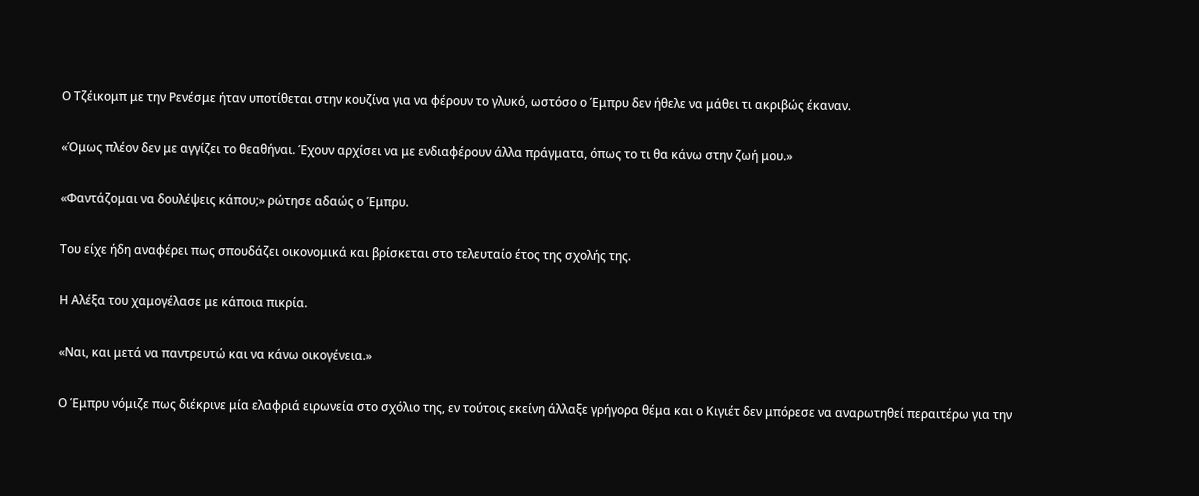Ο Τζέικομπ με την Ρενέσμε ήταν υποτίθεται στην κουζίνα για να φέρουν το γλυκό, ωστόσο ο Έμπρυ δεν ήθελε να μάθει τι ακριβώς έκαναν.

«Όμως πλέον δεν με αγγίζει το θεαθήναι. Έχουν αρχίσει να με ενδιαφέρουν άλλα πράγματα, όπως το τι θα κάνω στην ζωή μου.»

«Φαντάζομαι να δουλέψεις κάπου;» ρώτησε αδαώς ο Έμπρυ.

Του είχε ήδη αναφέρει πως σπουδάζει οικονομικά και βρίσκεται στο τελευταίο έτος της σχολής της.

Η Αλέξα του χαμογέλασε με κάποια πικρία.

«Ναι, και μετά να παντρευτώ και να κάνω οικογένεια.»

Ο Έμπρυ νόμιζε πως διέκρινε μία ελαφριά ειρωνεία στο σχόλιο της, εν τούτοις εκείνη άλλαξε γρήγορα θέμα και ο Κιγιέτ δεν μπόρεσε να αναρωτηθεί περαιτέρω για την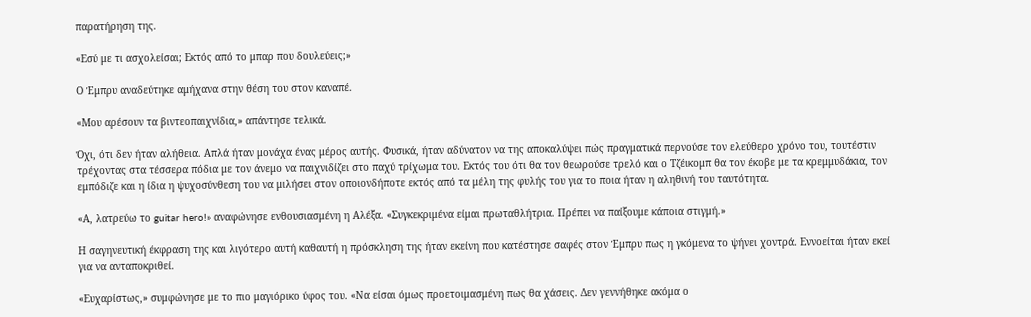παρατήρηση της.

«Εσύ με τι ασχολείσαι; Εκτός από το μπαρ που δουλεύεις;»

Ο Έμπρυ αναδεύτηκε αμήχανα στην θέση του στον καναπέ.

«Μου αρέσουν τα βιντεοπαιχνίδια,» απάντησε τελικά.

Όχι, ότι δεν ήταν αλήθεια. Απλά ήταν μονάχα ένας μέρος αυτής. Φυσικά, ήταν αδύνατον να της αποκαλύψει πώς πραγματικά περνούσε τον ελεύθερο χρόνο του, τουτέστιν τρέχοντας στα τέσσερα πόδια με τον άνεμο να παιχνιδίζει στο παχύ τρίχωμα του. Εκτός του ότι θα τον θεωρούσε τρελό και ο Τζέικομπ θα τον έκοβε με τα κρεμμυδάκια, τον εμπόδιζε και η ίδια η ψυχοσύνθεση του να μιλήσει στον οποιονδήποτε εκτός από τα μέλη της φυλής του για το ποια ήταν η αληθινή του ταυτότητα.

«Α, λατρεύω το guitar hero!» αναφώνησε ενθουσιασμένη η Αλέξα. «Συγκεκριμένα είμαι πρωταθλήτρια. Πρέπει να παίξουμε κάποια στιγμή.»

Η σαγηνευτική έκφραση της και λιγότερο αυτή καθαυτή η πρόσκληση της ήταν εκείνη που κατέστησε σαφές στον Έμπρυ πως η γκόμενα το ψήνει χοντρά. Εννοείται ήταν εκεί για να ανταποκριθεί.

«Ευχαρίστως,» συμφώνησε με το πιο μαγιόρικο ύφος του. «Να είσαι όμως προετοιμασμένη πως θα χάσεις. Δεν γεννήθηκε ακόμα ο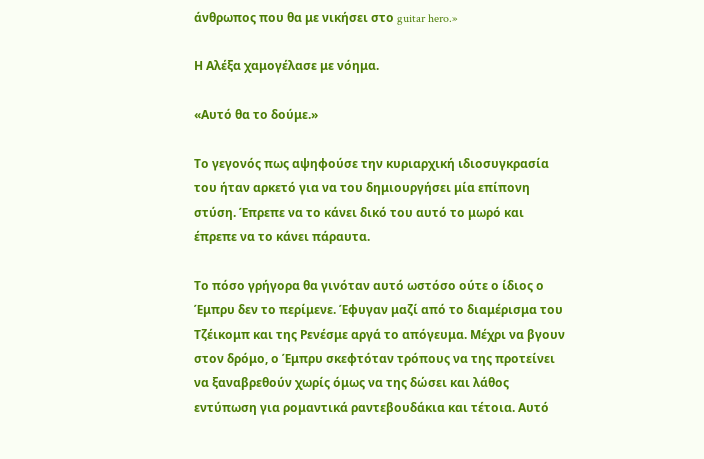άνθρωπος που θα με νικήσει στο guitar hero.»

Η Αλέξα χαμογέλασε με νόημα.

«Αυτό θα το δούμε.»

Το γεγονός πως αψηφούσε την κυριαρχική ιδιοσυγκρασία του ήταν αρκετό για να του δημιουργήσει μία επίπονη στύση. Έπρεπε να το κάνει δικό του αυτό το μωρό και έπρεπε να το κάνει πάραυτα.

Το πόσο γρήγορα θα γινόταν αυτό ωστόσο ούτε ο ίδιος ο Έμπρυ δεν το περίμενε. Έφυγαν μαζί από το διαμέρισμα του Τζέικομπ και της Ρενέσμε αργά το απόγευμα. Μέχρι να βγουν στον δρόμο, ο Έμπρυ σκεφτόταν τρόπους να της προτείνει να ξαναβρεθούν χωρίς όμως να της δώσει και λάθος εντύπωση για ρομαντικά ραντεβουδάκια και τέτοια. Αυτό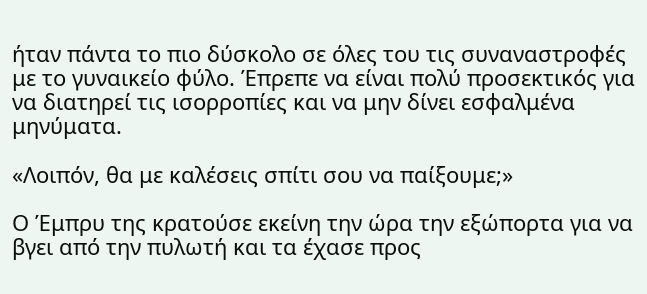ήταν πάντα το πιο δύσκολο σε όλες του τις συναναστροφές με το γυναικείο φύλο. Έπρεπε να είναι πολύ προσεκτικός για να διατηρεί τις ισορροπίες και να μην δίνει εσφαλμένα μηνύματα.

«Λοιπόν, θα με καλέσεις σπίτι σου να παίξουμε;»

Ο Έμπρυ της κρατούσε εκείνη την ώρα την εξώπορτα για να βγει από την πυλωτή και τα έχασε προς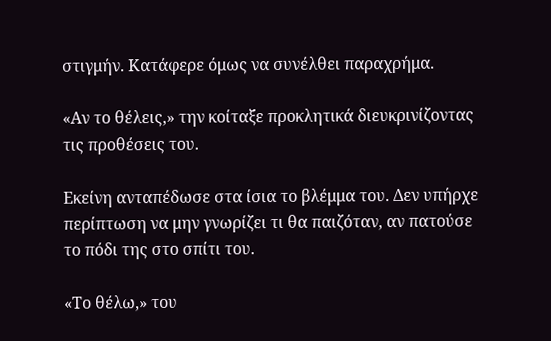στιγμήν. Κατάφερε όμως να συνέλθει παραχρήμα.

«Αν το θέλεις,» την κοίταξε προκλητικά διευκρινίζοντας τις προθέσεις του.

Εκείνη ανταπέδωσε στα ίσια το βλέμμα του. Δεν υπήρχε περίπτωση να μην γνωρίζει τι θα παιζόταν, αν πατούσε το πόδι της στο σπίτι του.

«Το θέλω,» του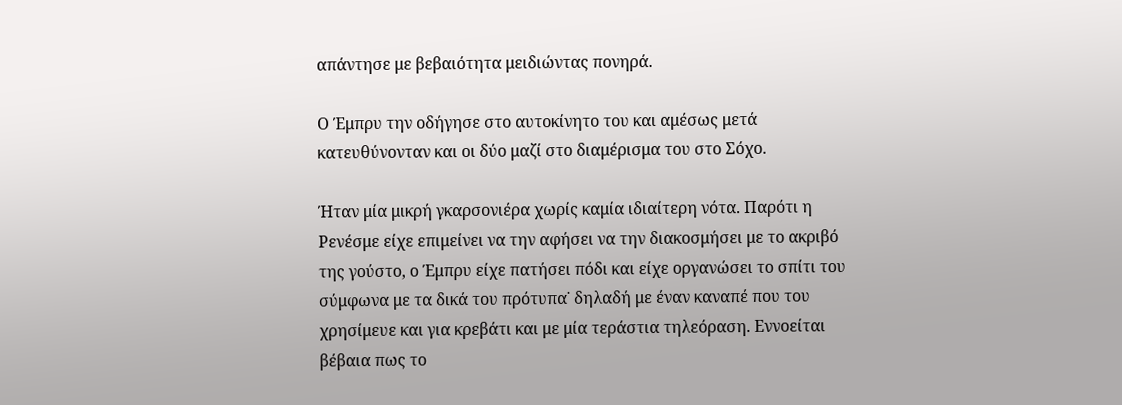απάντησε με βεβαιότητα μειδιώντας πονηρά.

Ο Έμπρυ την οδήγησε στο αυτοκίνητο του και αμέσως μετά κατευθύνονταν και οι δύο μαζί στο διαμέρισμα του στο Σόχο.

Ήταν μία μικρή γκαρσονιέρα χωρίς καμία ιδιαίτερη νότα. Παρότι η Ρενέσμε είχε επιμείνει να την αφήσει να την διακοσμήσει με το ακριβό της γούστο, ο Έμπρυ είχε πατήσει πόδι και είχε οργανώσει το σπίτι του σύμφωνα με τα δικά του πρότυπα˙ δηλαδή με έναν καναπέ που του χρησίμευε και για κρεβάτι και με μία τεράστια τηλεόραση. Εννοείται βέβαια πως το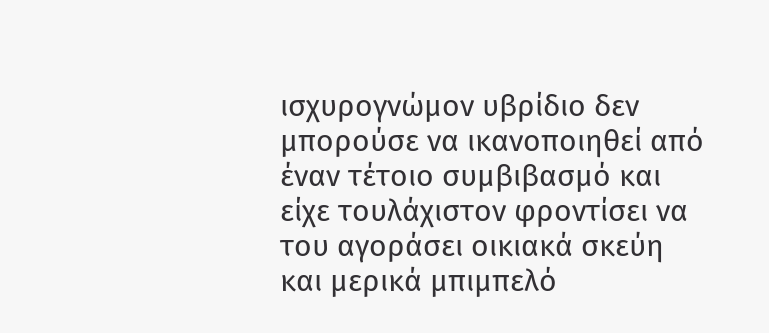ισχυρογνώμον υβρίδιο δεν μπορούσε να ικανοποιηθεί από έναν τέτοιο συμβιβασμό και είχε τουλάχιστον φροντίσει να του αγοράσει οικιακά σκεύη και μερικά μπιμπελό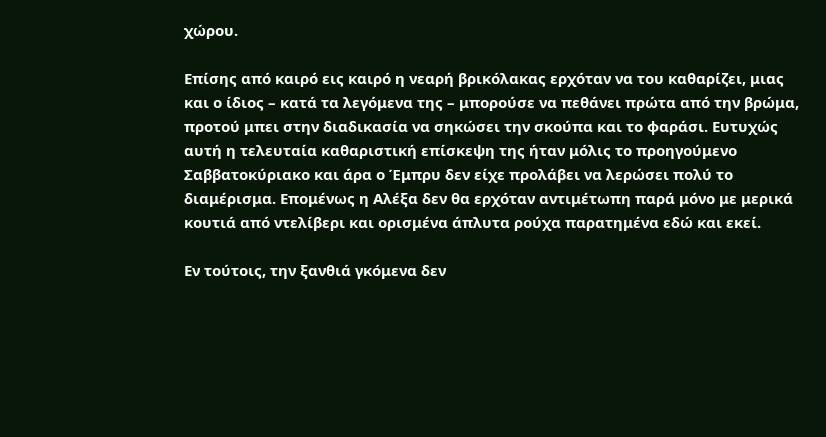χώρου.

Επίσης από καιρό εις καιρό η νεαρή βρικόλακας ερχόταν να του καθαρίζει, μιας και ο ίδιος – κατά τα λεγόμενα της – μπορούσε να πεθάνει πρώτα από την βρώμα, προτού μπει στην διαδικασία να σηκώσει την σκούπα και το φαράσι. Ευτυχώς αυτή η τελευταία καθαριστική επίσκεψη της ήταν μόλις το προηγούμενο Σαββατοκύριακο και άρα ο Έμπρυ δεν είχε προλάβει να λερώσει πολύ το διαμέρισμα. Επομένως η Αλέξα δεν θα ερχόταν αντιμέτωπη παρά μόνο με μερικά κουτιά από ντελίβερι και ορισμένα άπλυτα ρούχα παρατημένα εδώ και εκεί.

Εν τούτοις, την ξανθιά γκόμενα δεν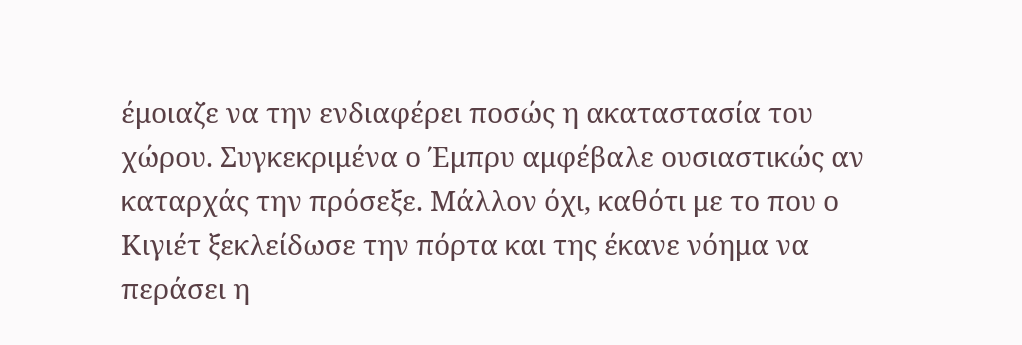έμοιαζε να την ενδιαφέρει ποσώς η ακαταστασία του χώρου. Συγκεκριμένα ο Έμπρυ αμφέβαλε ουσιαστικώς αν καταρχάς την πρόσεξε. Μάλλον όχι, καθότι με το που ο Κιγιέτ ξεκλείδωσε την πόρτα και της έκανε νόημα να περάσει η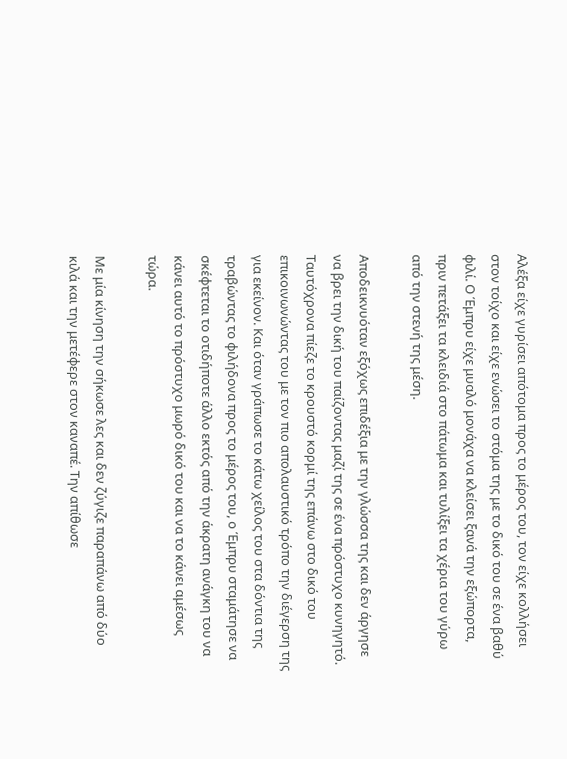Αλέξα είχε γυρίσει απότομα προς το μέρος του, τον είχε κολλήσει στον τοίχο και είχε ενώσει το στόμα της με το δικό του σε ένα βαθύ φιλί. Ο Έμπρυ είχε μυαλό μονάχα να κλείσει ξανά την εξώπορτα, πριν πετάξει τα κλειδιά στο πάτωμα και τυλίξει τα χέρια του γύρω από την στενή της μέση.

Αποδεικνυόταν εξόχως επιδέξια με την γλώσσα της και δεν άργησε να βρει την δική του παίζοντας μαζί της σε ένα πρόστυχο κυνηγητό. Ταυτόχρονα πίεζε το κρουστό κορμί της επάνω στο δικό του επικοινωνώντας του με τον πιο απολαυστικό τρόπο την διέγερση της για εκείνον. Και όταν γράπωσε το κάτω χείλος του στα δόντια της τραβώντας το φιλήδονα προς το μέρος του, ο Έμπρυ σταμάτησε να σκέφτεται το οτιδήποτε άλλο εκτός από την άκρατη ανάγκη του να κάνει αυτό το πρόστυχο μωρό δικό του και να το κάνει αμέσως τώρα.

Με μία κίνηση την σήκωσε λες και δεν ζύγιζε παραπάνω από δύο κιλά και την μετέφερε στον καναπέ. Την απίθωσε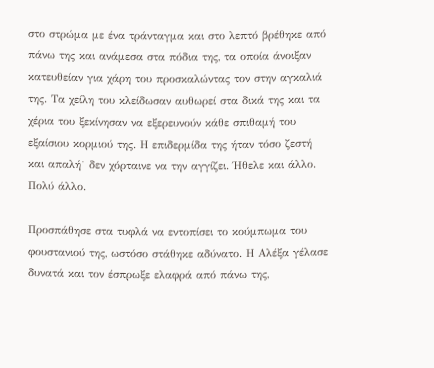στο στρώμα με ένα τράνταγμα και στο λεπτό βρέθηκε από πάνω της και ανάμεσα στα πόδια της, τα οποία άνοιξαν κατευθείαν για χάρη του προσκαλώντας τον στην αγκαλιά της. Τα χείλη του κλείδωσαν αυθωρεί στα δικά της και τα χέρια του ξεκίνησαν να εξερευνούν κάθε σπιθαμή του εξαίσιου κορμιού της. Η επιδερμίδα της ήταν τόσο ζεστή και απαλή˙ δεν χόρταινε να την αγγίζει. Ήθελε και άλλο. Πολύ άλλο.

Προσπάθησε στα τυφλά να εντοπίσει το κούμπωμα του φουστανιού της, ωστόσο στάθηκε αδύνατο. Η Αλέξα γέλασε δυνατά και τον έσπρωξε ελαφρά από πάνω της,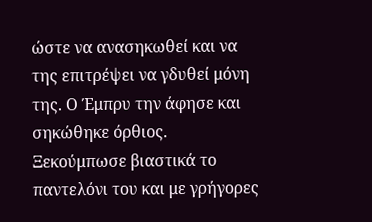ώστε να ανασηκωθεί και να της επιτρέψει να γδυθεί μόνη της. Ο Έμπρυ την άφησε και σηκώθηκε όρθιος. Ξεκούμπωσε βιαστικά το παντελόνι του και με γρήγορες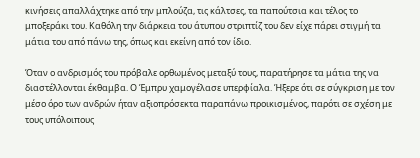κινήσεις απαλλάχτηκε από την μπλούζα, τις κάλτσες, τα παπούτσια και τέλος το μποξεράκι του. Καθόλη την διάρκεια του άτυπου στριπτίζ του δεν είχε πάρει στιγμή τα μάτια του από πάνω της, όπως και εκείνη από τον ίδιο.

Όταν ο ανδρισμός του πρόβαλε ορθωμένος μεταξύ τους, παρατήρησε τα μάτια της να διαστέλλονται έκθαμβα. Ο Έμπρυ χαμογέλασε υπερφίαλα. Ήξερε ότι σε σύγκριση με τον μέσο όρο των ανδρών ήταν αξιοπρόσεκτα παραπάνω προικισμένος, παρότι σε σχέση με τους υπόλοιπους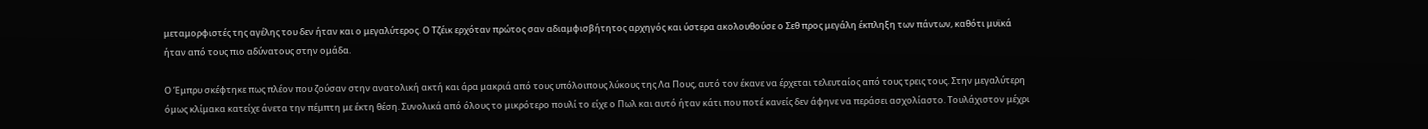μεταμορφιστές της αγέλης του δεν ήταν και ο μεγαλύτερος. Ο Τζέικ ερχόταν πρώτος σαν αδιαμφισβήτητος αρχηγός και ύστερα ακολουθούσε ο Σεθ προς μεγάλη έκπληξη των πάντων, καθότι μυϊκά ήταν από τους πιο αδύνατους στην ομάδα.

Ο Έμπρυ σκέφτηκε πως πλέον που ζούσαν στην ανατολική ακτή και άρα μακριά από τους υπόλοιπους λύκους της Λα Πους, αυτό τον έκανε να έρχεται τελευταίος από τους τρεις τους. Στην μεγαλύτερη όμως κλίμακα κατείχε άνετα την πέμπτη με έκτη θέση. Συνολικά από όλους το μικρότερο πουλί το είχε ο Πωλ και αυτό ήταν κάτι που ποτέ κανείς δεν άφηνε να περάσει ασχολίαστο. Τουλάχιστον μέχρι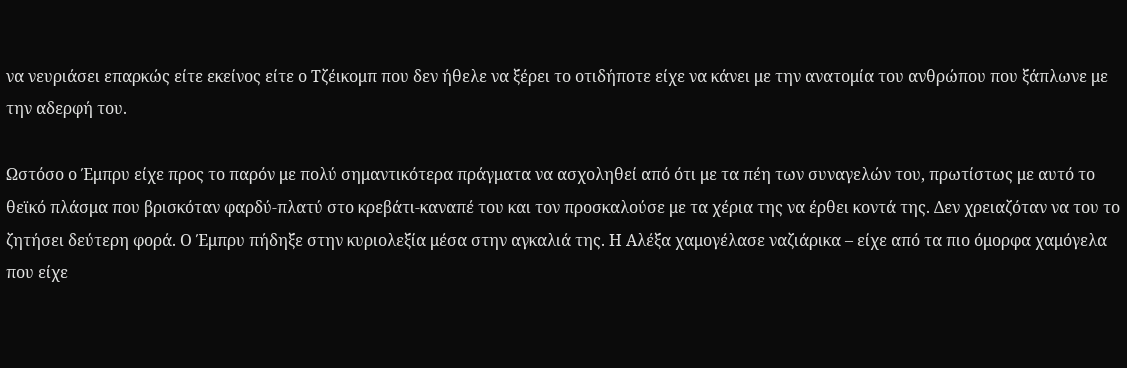να νευριάσει επαρκώς είτε εκείνος είτε ο Τζέικομπ που δεν ήθελε να ξέρει το οτιδήποτε είχε να κάνει με την ανατομία του ανθρώπου που ξάπλωνε με την αδερφή του.

Ωστόσο ο Έμπρυ είχε προς το παρόν με πολύ σημαντικότερα πράγματα να ασχοληθεί από ότι με τα πέη των συναγελών του, πρωτίστως με αυτό το θεϊκό πλάσμα που βρισκόταν φαρδύ-πλατύ στο κρεβάτι-καναπέ του και τον προσκαλούσε με τα χέρια της να έρθει κοντά της. Δεν χρειαζόταν να του το ζητήσει δεύτερη φορά. Ο Έμπρυ πήδηξε στην κυριολεξία μέσα στην αγκαλιά της. Η Αλέξα χαμογέλασε ναζιάρικα – είχε από τα πιο όμορφα χαμόγελα που είχε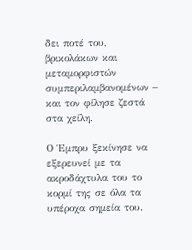δει ποτέ του, βρικολάκων και μεταμορφιστών συμπεριλαμβανομένων – και τον φίλησε ζεστά στα χείλη.

Ο Έμπρυ ξεκίνησε να εξερευνεί με τα ακροδάχτυλα του το κορμί της σε όλα τα υπέροχα σημεία του.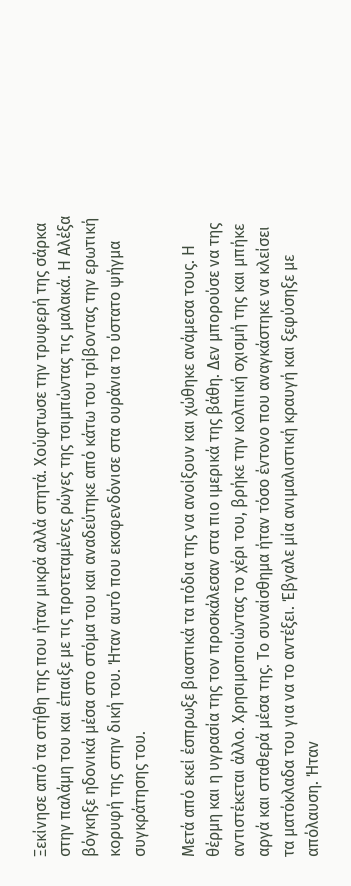Ξεκίνησε από τα στήθη της που ήταν μικρά αλλά στητά. Χούφτωσε την τρυφερή της σάρκα στην παλάμη του και έπαιξε με τις προτεταμένες ρώγες της τσιμπώντας τις μαλακά. Η Αλέξα βόγκηξε ηδονικά μέσα στο στόμα του και αναδεύτηκε από κάτω του τρίβοντας την ερωτική κορυφή της στην δική του. Ήταν αυτό που εκσφενδόνισε στα ουράνια το ύστατο ψήγμα συγκράτησης του.

Μετά από εκεί έσπρωξε βιαστικά τα πόδια της να ανοίξουν και χώθηκε ανάμεσα τους. Η θέρμη και η υγρασία της τον προσκάλεσαν στα πιο ιμερικά της βάθη. Δεν μπορούσε να της αντιστέκεται άλλο. Χρησιμοποιώντας το χέρι του, βρήκε την κολπική σχισμή της και μπήκε αργά και σταθερά μέσα της. Το συναίσθημα ήταν τόσο έντονο που αναγκάστηκε να κλείσει τα ματόκλαδα του για να το αντέξει. Έβγαλε μία ανιμαλιστική κραυγή και ξεφύσηξε με απόλαυση. Ήταν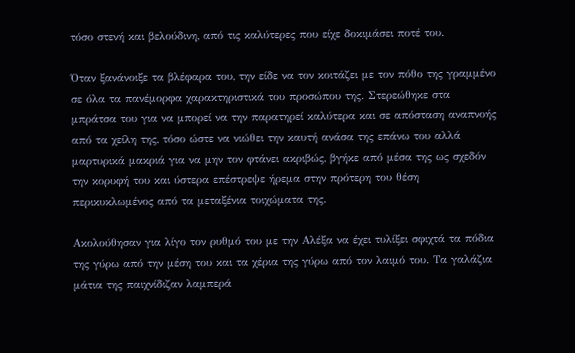τόσο στενή και βελούδινη, από τις καλύτερες που είχε δοκιμάσει ποτέ του.

Όταν ξανάνοιξε τα βλέφαρα του, την είδε να τον κοιτάζει με τον πόθο της γραμμένο σε όλα τα πανέμορφα χαρακτηριστικά του προσώπου της. Στερεώθηκε στα μπράτσα του για να μπορεί να την παρατηρεί καλύτερα και σε απόσταση αναπνοής από τα χείλη της, τόσο ώστε να νιώθει την καυτή ανάσα της επάνω του αλλά μαρτυρικά μακριά για να μην τον φτάνει ακριβώς, βγήκε από μέσα της ως σχεδόν την κορυφή του και ύστερα επέστρεψε ήρεμα στην πρότερη του θέση περικυκλωμένος από τα μεταξένια τοιχώματα της.

Ακολούθησαν για λίγο τον ρυθμό του με την Αλέξα να έχει τυλίξει σφιχτά τα πόδια της γύρω από την μέση του και τα χέρια της γύρω από τον λαιμό του. Τα γαλάζια μάτια της παιχνίδιζαν λαμπερά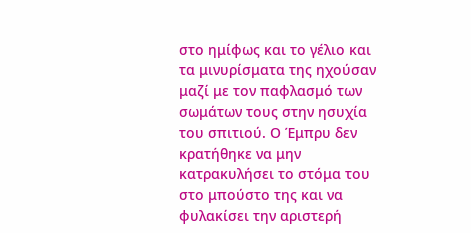στο ημίφως και το γέλιο και τα μινυρίσματα της ηχούσαν μαζί με τον παφλασμό των σωμάτων τους στην ησυχία του σπιτιού. Ο Έμπρυ δεν κρατήθηκε να μην κατρακυλήσει το στόμα του στο μπούστο της και να φυλακίσει την αριστερή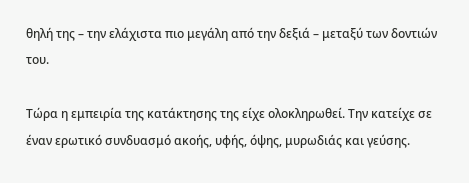θηλή της – την ελάχιστα πιο μεγάλη από την δεξιά – μεταξύ των δοντιών του.

Τώρα η εμπειρία της κατάκτησης της είχε ολοκληρωθεί. Την κατείχε σε έναν ερωτικό συνδυασμό ακοής, υφής, όψης, μυρωδιάς και γεύσης.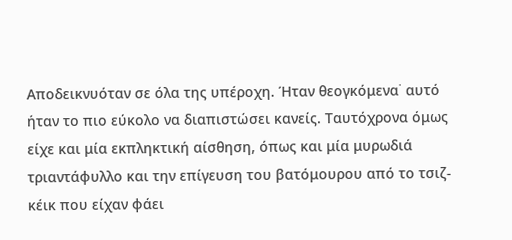Αποδεικνυόταν σε όλα της υπέροχη. Ήταν θεογκόμενα˙ αυτό ήταν το πιο εύκολο να διαπιστώσει κανείς. Ταυτόχρονα όμως είχε και μία εκπληκτική αίσθηση, όπως και μία μυρωδιά τριαντάφυλλο και την επίγευση του βατόμουρου από το τσιζ-κέικ που είχαν φάει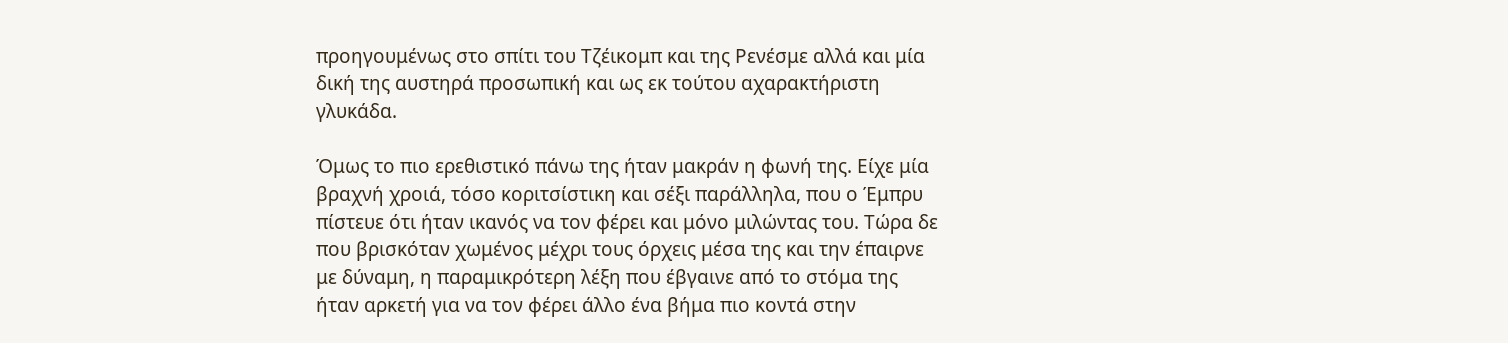προηγουμένως στο σπίτι του Τζέικομπ και της Ρενέσμε αλλά και μία δική της αυστηρά προσωπική και ως εκ τούτου αχαρακτήριστη γλυκάδα.

Όμως το πιο ερεθιστικό πάνω της ήταν μακράν η φωνή της. Είχε μία βραχνή χροιά, τόσο κοριτσίστικη και σέξι παράλληλα, που ο Έμπρυ πίστευε ότι ήταν ικανός να τον φέρει και μόνο μιλώντας του. Τώρα δε που βρισκόταν χωμένος μέχρι τους όρχεις μέσα της και την έπαιρνε με δύναμη, η παραμικρότερη λέξη που έβγαινε από το στόμα της ήταν αρκετή για να τον φέρει άλλο ένα βήμα πιο κοντά στην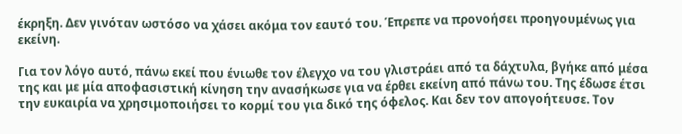έκρηξη. Δεν γινόταν ωστόσο να χάσει ακόμα τον εαυτό του. Έπρεπε να προνοήσει προηγουμένως για εκείνη.

Για τον λόγο αυτό, πάνω εκεί που ένιωθε τον έλεγχο να του γλιστράει από τα δάχτυλα, βγήκε από μέσα της και με μία αποφασιστική κίνηση την ανασήκωσε για να έρθει εκείνη από πάνω του. Της έδωσε έτσι την ευκαιρία να χρησιμοποιήσει το κορμί του για δικό της όφελος. Και δεν τον απογοήτευσε. Τον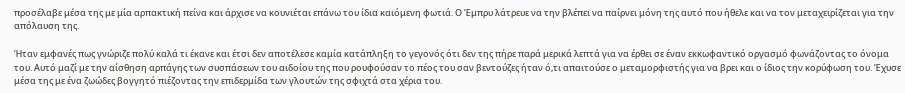προσέλαβε μέσα της με μία αρπακτική πείνα και άρχισε να κουνιέται επάνω του ίδια καιόμενη φωτιά. Ο Έμπρυ λάτρευε να την βλέπει να παίρνει μόνη της αυτό που ήθελε και να τον μεταχειρίζεται για την απόλαυση της.

Ήταν εμφανές πως γνώριζε πολύ καλά τι έκανε και έτσι δεν αποτέλεσε καμία κατάπληξη το γεγονός ότι δεν της πήρε παρά μερικά λεπτά για να έρθει σε έναν εκκωφαντικό οργασμό φωνάζοντας το όνομα του. Αυτό μαζί με την αίσθηση αρπάγης των συσπάσεων του αιδοίου της που ρουφούσαν το πέος του σαν βεντούζες ήταν ό,τι απαιτούσε ο μεταμορφιστής για να βρει και ο ίδιος την κορύφωση του. Έχυσε μέσα της με ένα ζωώδες βογγητό πιέζοντας την επιδερμίδα των γλουτών της σφιχτά στα χέρια του.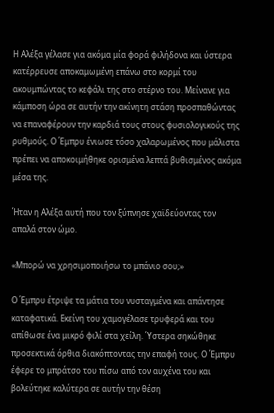Η Αλέξα γέλασε για ακόμα μία φορά φιλήδονα και ύστερα κατέρρευσε αποκαμωμένη επάνω στο κορμί του ακουμπώντας το κεφάλι της στο στέρνο του. Μείνανε για κάμποση ώρα σε αυτήν την ακίνητη στάση προσπαθώντας να επαναφέρουν την καρδιά τους στους φυσιολογικούς της ρυθμούς. Ο Έμπρυ ένιωσε τόσο χαλαρωμένος που μάλιστα πρέπει να αποκοιμήθηκε ορισμένα λεπτά βυθισμένος ακόμα μέσα της.

Ήταν η Αλέξα αυτή που τον ξύπνησε χαϊδεύοντας τον απαλά στον ώμο.

«Μπορώ να χρησιμοποιήσω το μπάνιο σου;»

Ο Έμπρυ έτριψε τα μάτια του νυσταγμένα και απάντησε καταφατικά. Εκείνη του χαμογέλασε τρυφερά και του απίθωσε ένα μικρό φιλί στα χείλη. Ύστερα σηκώθηκε προσεκτικά όρθια διακόπτοντας την επαφή τους. Ο Έμπρυ έφερε το μπράτσο του πίσω από τον αυχένα του και βολεύτηκε καλύτερα σε αυτήν την θέση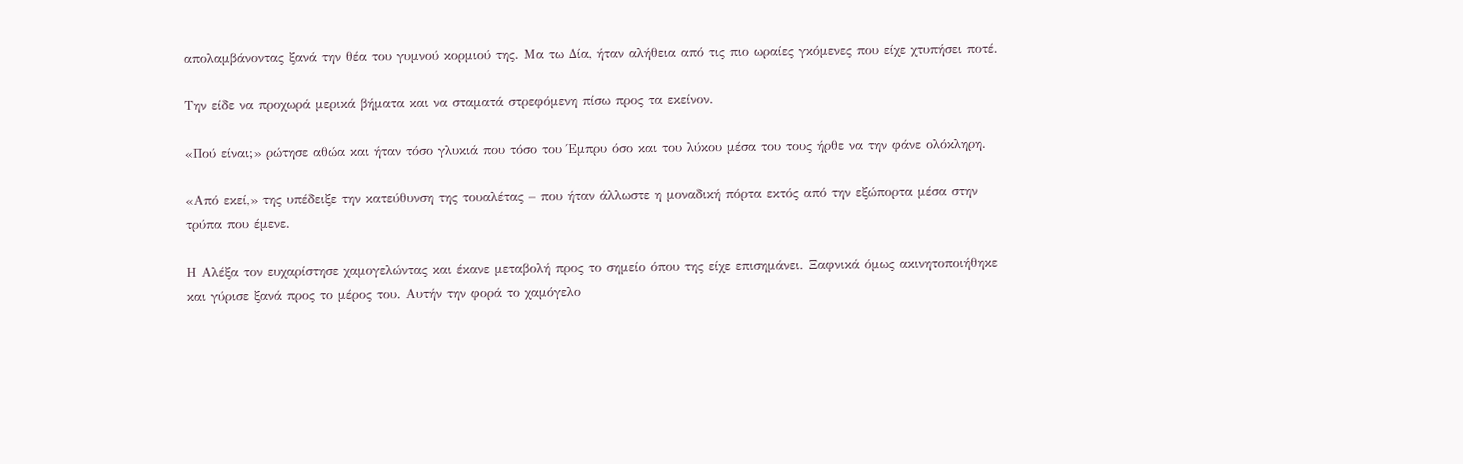απολαμβάνοντας ξανά την θέα του γυμνού κορμιού της. Μα τω Δία, ήταν αλήθεια από τις πιο ωραίες γκόμενες που είχε χτυπήσει ποτέ.

Την είδε να προχωρά μερικά βήματα και να σταματά στρεφόμενη πίσω προς τα εκείνον.

«Πού είναι;» ρώτησε αθώα και ήταν τόσο γλυκιά που τόσο του Έμπρυ όσο και του λύκου μέσα του τους ήρθε να την φάνε ολόκληρη.

«Από εκεί,» της υπέδειξε την κατεύθυνση της τουαλέτας – που ήταν άλλωστε η μοναδική πόρτα εκτός από την εξώπορτα μέσα στην τρύπα που έμενε.

Η Αλέξα τον ευχαρίστησε χαμογελώντας και έκανε μεταβολή προς το σημείο όπου της είχε επισημάνει. Ξαφνικά όμως ακινητοποιήθηκε και γύρισε ξανά προς το μέρος του. Αυτήν την φορά το χαμόγελο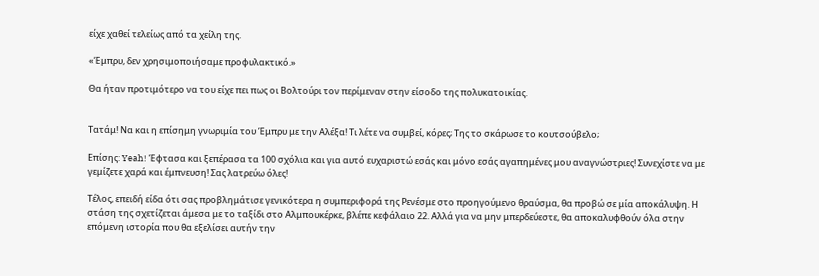είχε χαθεί τελείως από τα χείλη της.

«Έμπρυ, δεν χρησιμοποιήσαμε προφυλακτικό.»

Θα ήταν προτιμότερο να του είχε πει πως οι Βολτούρι τον περίμεναν στην είσοδο της πολυκατοικίας.


Τατάμ! Να και η επίσημη γνωριμία του Έμπρυ με την Αλέξα! Τι λέτε να συμβεί, κόρες; Της το σκάρωσε το κουτσούβελο;

Επίσης: Yeah! Έφτασα και ξεπέρασα τα 100 σχόλια και για αυτό ευχαριστώ εσάς και μόνο εσάς αγαπημένες μου αναγνώστριες! Συνεχίστε να με γεμίζετε χαρά και έμπνευση! Σας λατρεύω όλες!

Τέλος, επειδή είδα ότι σας προβλημάτισε γενικότερα η συμπεριφορά της Ρενέσμε στο προηγούμενο θραύσμα, θα προβώ σε μία αποκάλυψη. Η στάση της σχετίζεται άμεσα με το ταξίδι στο Αλμπουκέρκε, βλέπε κεφάλαιο 22. Αλλά για να μην μπερδεύεστε, θα αποκαλυφθούν όλα στην επόμενη ιστορία που θα εξελίσει αυτήν την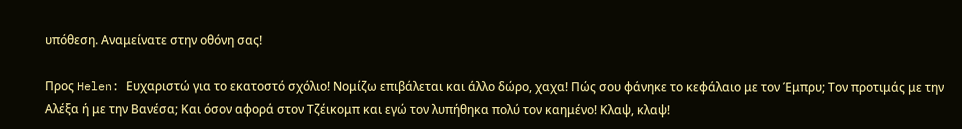υπόθεση. Αναμείνατε στην οθόνη σας!

Προς Helen: Ευχαριστώ για το εκατοστό σχόλιο! Νομίζω επιβάλεται και άλλο δώρο, χαχα! Πώς σου φάνηκε το κεφάλαιο με τον Έμπρυ; Τον προτιμάς με την Αλέξα ή με την Βανέσα; Και όσον αφορά στον Τζέικομπ και εγώ τον λυπήθηκα πολύ τον καημένο! Κλαψ, κλαψ!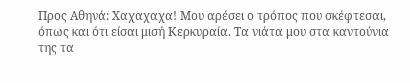Προς Αθηνά: Χαχαχαχα! Μου αρέσει ο τρόπος που σκέφτεσαι, όπως και ότι είσαι μισή Κερκυραία. Τα νιάτα μου στα καντούνια της τα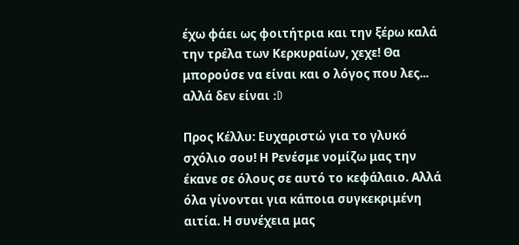έχω φάει ως φοιτήτρια και την ξέρω καλά την τρέλα των Κερκυραίων, χεχε! Θα μπορούσε να είναι και ο λόγος που λες... αλλά δεν είναι :D

Προς Κέλλυ: Ευχαριστώ για το γλυκό σχόλιο σου! Η Ρενέσμε νομίζω μας την έκανε σε όλους σε αυτό το κεφάλαιο. Αλλά όλα γίνονται για κάποια συγκεκριμένη αιτία. Η συνέχεια μας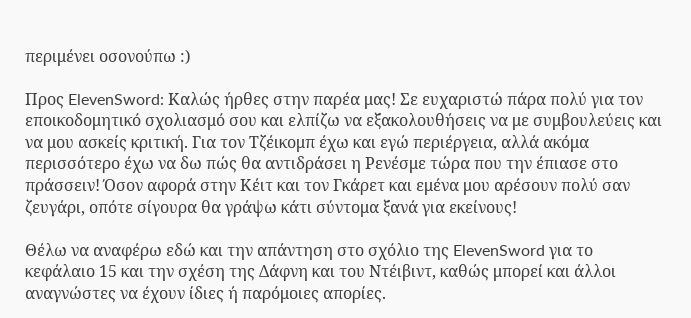περιμένει οσονούπω :)

Προς ElevenSword: Καλώς ήρθες στην παρέα μας! Σε ευχαριστώ πάρα πολύ για τον εποικοδομητικό σχολιασμό σου και ελπίζω να εξακολουθήσεις να με συμβουλεύεις και να μου ασκείς κριτική. Για τον Τζέικομπ έχω και εγώ περιέργεια, αλλά ακόμα περισσότερο έχω να δω πώς θα αντιδράσει η Ρενέσμε τώρα που την έπιασε στο πράσσειν! Όσον αφορά στην Κέιτ και τον Γκάρετ και εμένα μου αρέσουν πολύ σαν ζευγάρι, οπότε σίγουρα θα γράψω κάτι σύντομα ξανά για εκείνους!

Θέλω να αναφέρω εδώ και την απάντηση στο σχόλιο της ElevenSword για το κεφάλαιο 15 και την σχέση της Δάφνη και του Ντέιβιντ, καθώς μπορεί και άλλοι αναγνώστες να έχουν ίδιες ή παρόμοιες απορίες.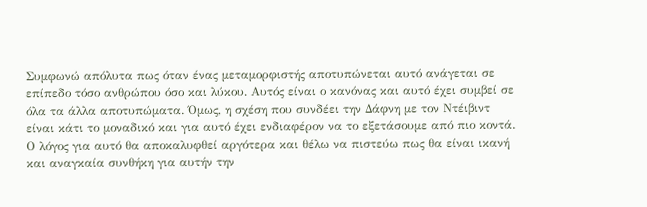Συμφωνώ απόλυτα πως όταν ένας μεταμορφιστής αποτυπώνεται αυτό ανάγεται σε επίπεδο τόσο ανθρώπου όσο και λύκου. Αυτός είναι ο κανόνας και αυτό έχει συμβεί σε όλα τα άλλα αποτυπώματα. Όμως, η σχέση που συνδέει την Δάφνη με τον Ντέιβιντ είναι κάτι το μοναδικό και για αυτό έχει ενδιαφέρον να το εξετάσουμε από πιο κοντά. Ο λόγος για αυτό θα αποκαλυφθεί αργότερα και θέλω να πιστεύω πως θα είναι ικανή και αναγκαία συνθήκη για αυτήν την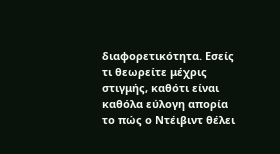διαφορετικότητα. Εσείς τι θεωρείτε μέχρις στιγμής, καθότι είναι καθόλα εύλογη απορία το πώς ο Ντέιβιντ θέλει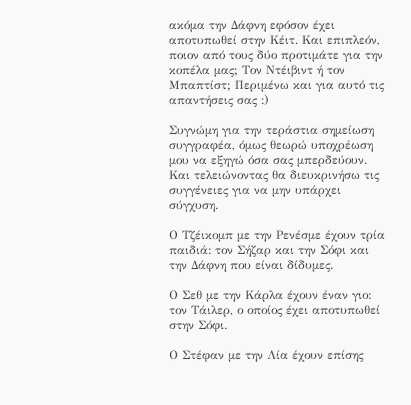ακόμα την Δάφνη εφόσον έχει αποτυπωθεί στην Κέιτ. Και επιπλεόν, ποιον από τους δύο προτιμάτε για την κοπέλα μας; Τον Ντέιβιντ ή τον Μπαπτίστ; Περιμένω και για αυτό τις απαντήσεις σας :)

Συγνώμη για την τεράστια σημείωση συγγραφέα, όμως θεωρώ υποχρέωση μου να εξηγώ όσα σας μπερδεύουν. Και τελειώνοντας θα διευκρινήσω τις συγγένειες για να μην υπάρχει σύγχυση.

Ο Τζέικομπ με την Ρενέσμε έχουν τρία παιδιά: τον Σήζαρ και την Σόφι και την Δάφνη που είναι δίδυμες.

Ο Σεθ με την Κάρλα έχουν έναν γιο: τον Τάιλερ, ο οποίος έχει αποτυπωθεί στην Σόφι.

Ο Στέφαν με την Λία έχουν επίσης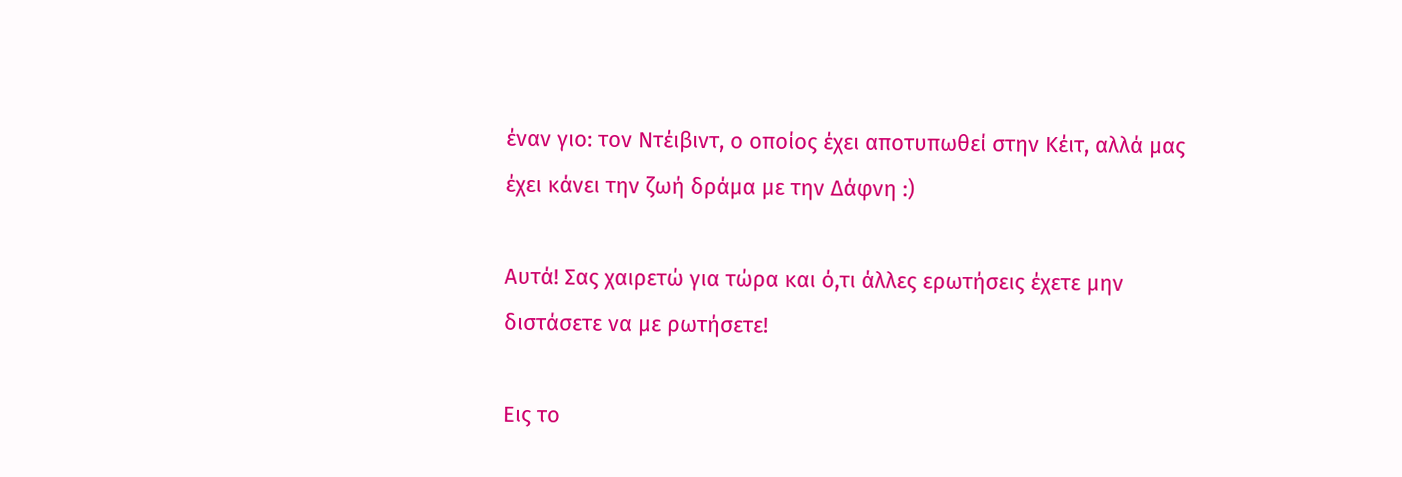έναν γιο: τον Ντέιβιντ, ο οποίος έχει αποτυπωθεί στην Κέιτ, αλλά μας έχει κάνει την ζωή δράμα με την Δάφνη :)

Αυτά! Σας χαιρετώ για τώρα και ό,τι άλλες ερωτήσεις έχετε μην διστάσετε να με ρωτήσετε!

Εις το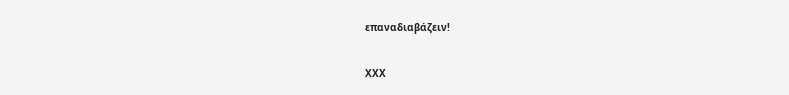επαναδιαβάζειν!

ΧΧΧ